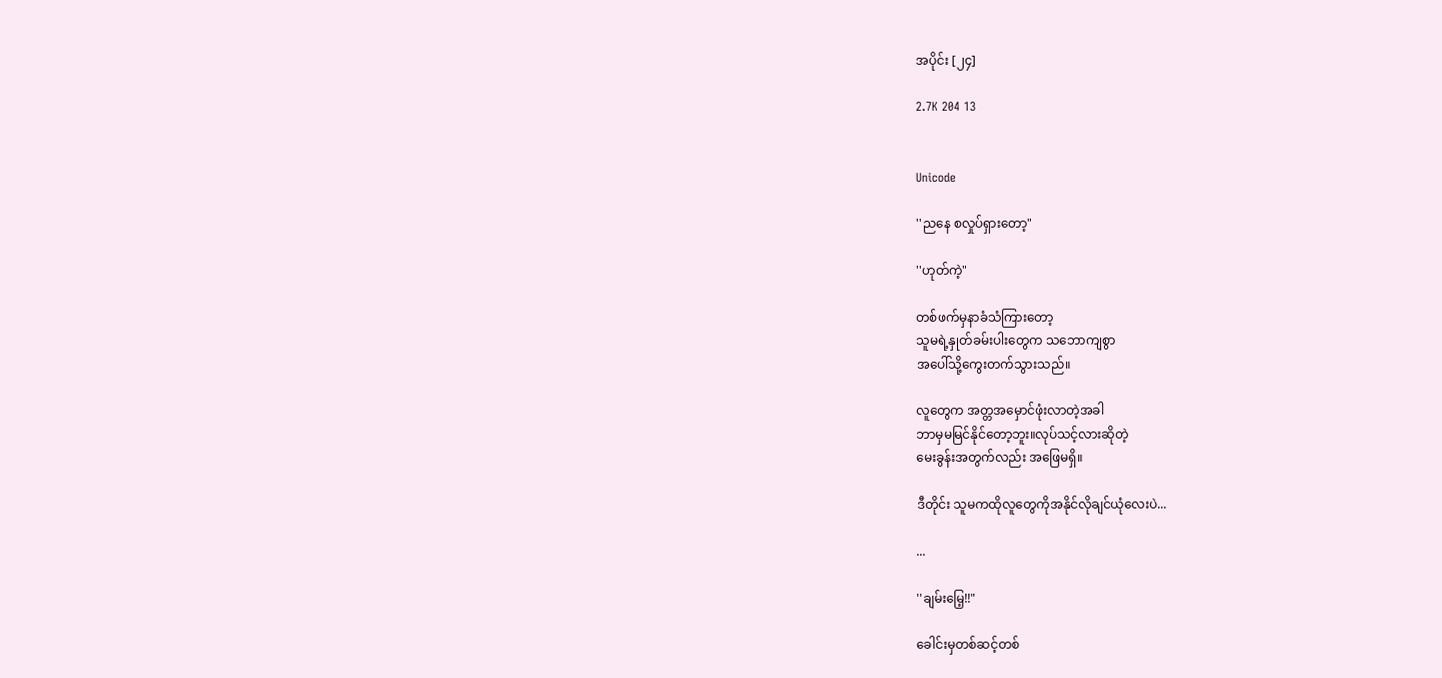အပိုင်း [၂၄]

2.7K 204 13


Unicode

''ညနေ စလှုပ်ရှားတော့"

''ဟုတ်ကဲ့"

တစ်ဖက်မှနာခံသံကြားတော့
သူမရဲ့နှုတ်ခမ်းပါးတွေက သဘောကျစွာ
အပေါ်သို့ကွေးတက်သွားသည်။

လူတွေက အတ္တအမှောင်ဖုံးလာတဲ့အခါ
ဘာမှမမြင်နိုင်တော့ဘူး။လုပ်သင့်လားဆိုတဲ့
မေးခွန်းအတွက်လည်း အဖြေမရှိ။

ဒီတိုင်း သူမကထိုလူတွေကိုအနိုင်လိုချင်ယုံလေးပဲ...

...

''ချမ်းမြေ့!!"

ခေါင်းမှတစ်ဆင့်တစ်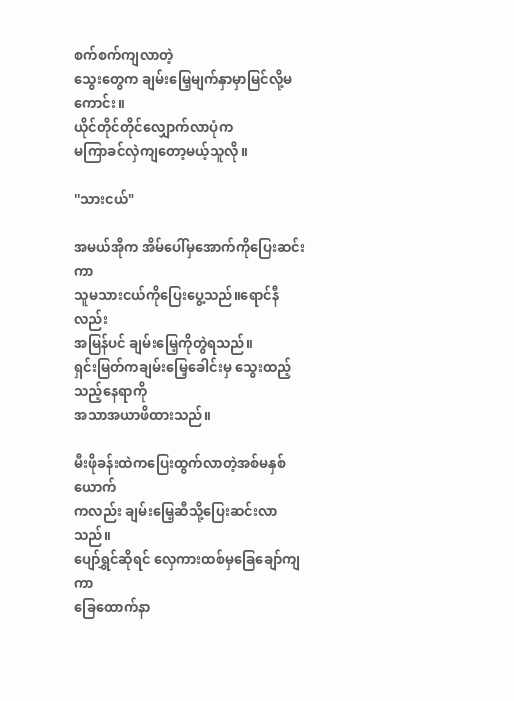စက်စက်ကျလာတဲ့
သွေးတွေက ချမ်းမြေ့မျက်နှာမှာမြင်လို့မကောင်း။
ယိုင်တိုင်တိုင်လျှောက်လာပုံက
မကြာခင်လှဲကျတော့မယ့်သူလို။

''သားငယ်"

အမယ်အိုက အိမ်ပေါ်မှအောက်ကိုပြေးဆင်းကာ
သူမသားငယ်ကိုပြေးပွေ့သည်။ရောင်နီလည်း
အမြန်ပင် ချမ်းမြေ့ကိုတွဲရသည်။
ရှင်းမြတ်ကချမ်းမြေ့ခေါင်းမှ သွေးထည့်သည့်နေရာကို
အသာအယာဖိထားသည်။

မီးဖိုခန်းထဲကပြေးထွက်လာတဲ့အစ်မနှစ်ယောက်
ကလည်း ချမ်းမြေ့ဆီသို့ပြေးဆင်းလာသည်။
ပျော်ရွှင်ဆိုရင် လှေကားထစ်မှခြေချော်ကျကာ
ခြေထောက်နာ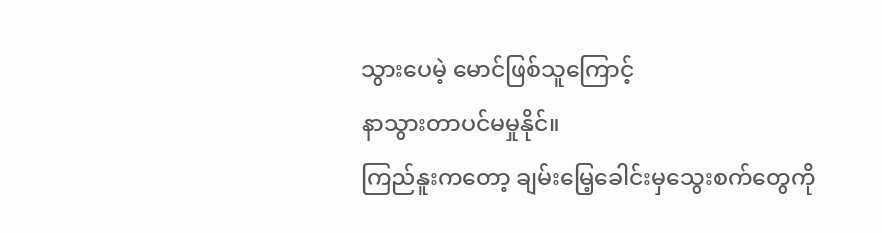သွားပေမဲ့ မောင်ဖြစ်သူကြောင့်
နာသွားတာပင်မမှုနိုင်။
ကြည်နူးကတော့ ချမ်းမြေ့ခေါင်းမှသွေးစက်တွေကို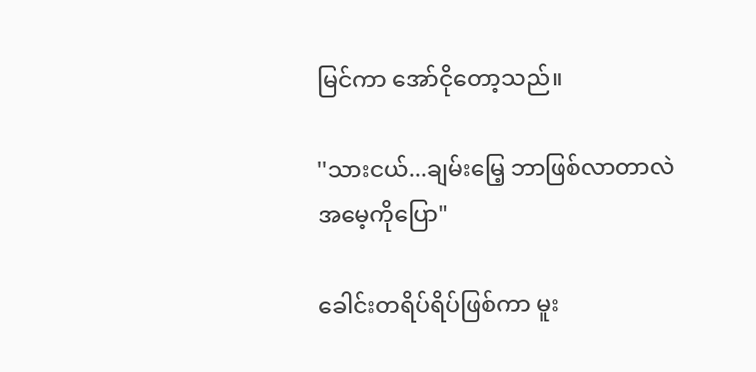မြင်ကာ အော်ငိုတော့သည်။

''သားငယ်...ချမ်းမြေ့ ဘာဖြစ်လာတာလဲ
အမေ့ကိုပြော"

ခေါင်းတရိပ်ရိပ်ဖြစ်ကာ မူး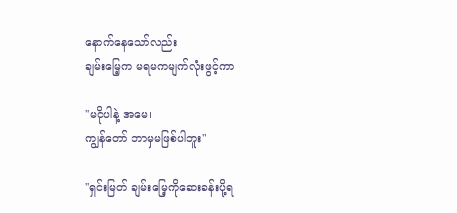နောက်နေသော်လည်း
ချမ်းမြေ့က မရမကမျက်လုံးဖွင့်ကာ

''မငိုပါနဲ့ အမေ၊
ကျွန်တော် ဘာမှမဖြစ်ပါဘူး"

''ရှင်းမြတ် ချမ်းမြေ့ကိုဆေးခန်းပို့ရ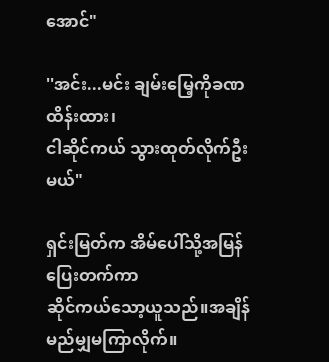အောင်"

''အင်း...မင်း ချမ်းမြေ့ကိုခဏထိန်းထား၊
ငါဆိုင်ကယ် သွားထုတ်လိုက်ဦးမယ်"

ရှင်းမြတ်က အိမ်ပေါ်သို့အမြန်ပြေးတက်ကာ
ဆိုင်ကယ်သော့ယူသည်။အချိန်မည်မျှမကြာလိုက်။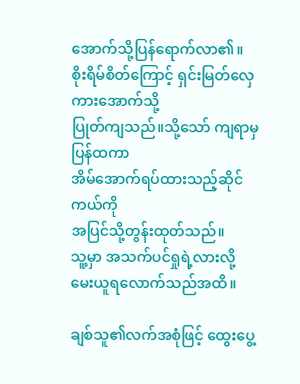အောက်သို့ပြန်ရောက်လာ၏။
စိုးရိမ်စိတ်ကြောင့် ရှင်းမြတ်လှေကားအောက်သို့
ပြုတ်ကျသည်။သို့သော် ကျရာမှပြန်ထကာ
အိမ်အောက်ရပ်ထားသည့်ဆိုင်ကယ်ကို
အပြင်သို့တွန်းထုတ်သည်။
သူ့မှာ အသက်ပင်ရှုရဲ့လားလို့
မေးယူရလောက်သည်အထိ။

ချစ်သူ၏လက်အစုံဖြင့် ထွေးပွေ့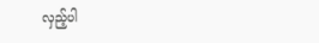လှည့်ပါ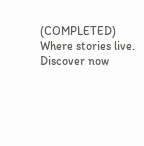(COMPLETED) Where stories live. Discover now